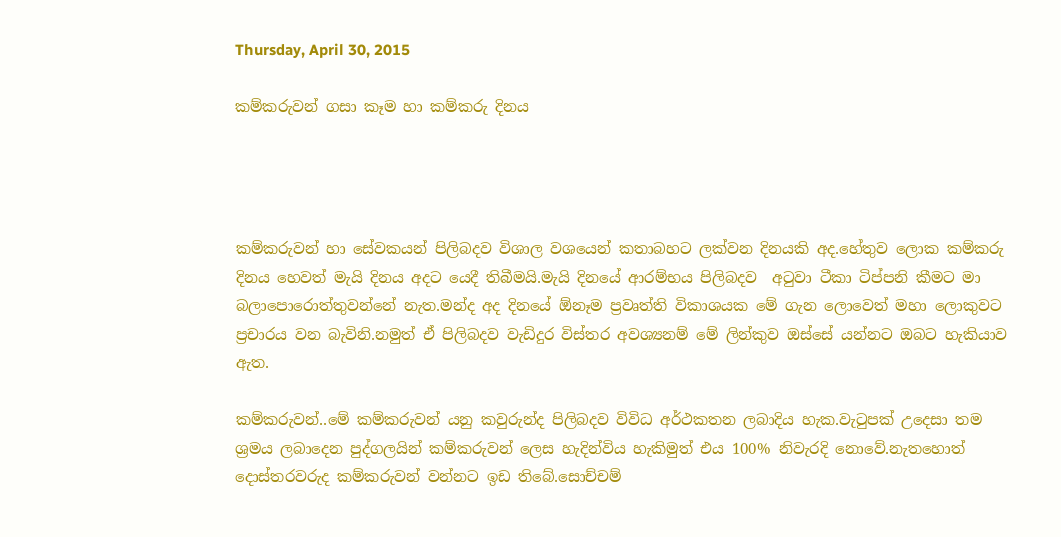Thursday, April 30, 2015

කම්කරුවන් ගසා කෑම හා කම්කරු දිනය




කම්කරුවන් හා සේවකයන් පිලිබදව විශාල වශයෙන් කතාබහට ලක්වන දිනයකි අද.හේතුව ලොක කම්කරු දිනය හෙවත් මැයි දිනය අදට යෙදී තිබීමයි.මැයි දිනයේ ආරම්භය පිලිබදව  අටුවා ටීකා ටිප්පනි කීමට මා බලාපොරොත්තුවන්නේ නැත.මන්ද අද දිනයේ ඕනෑම ප්‍රවෘත්ති විකාශයක මේ ගැන ලොවෙත් මහා ලොකුවට ප්‍රචාරය වන බැවිනි.නමුත් ඒ පිලිබදව වැඩිදුර විස්තර අවශ්‍යනම් මේ ලින්කුව ඔස්සේ යන්නට ඔබට හැකියාව ඇත.

කම්කරුවන්..මේ කම්කරුවන් යනු කවුරුන්ද පිලිබදව විවිධ අර්ථකතන ලබාදිය හැක.වැටුපක් උදෙසා තම ශ්‍රමය ලබාදෙන පුද්ගලයින් කම්කරුවන් ලෙස හැදින්විය හැකිමුත් එය 100% නිවැරදි නොවේ.නැතහොත් දොස්තරවරුද කම්කරුවන් වන්නට ඉඩ තිබේ.සොච්චම්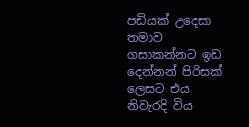පඩියක් උදෙසා තමාව ගසාකන්නට ඉඩ දෙන්නන් පිරිසක් ලෙසට එය නිවැරදි විය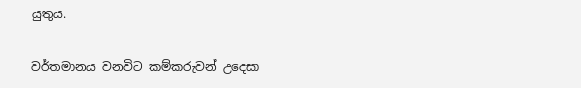යුතුය.

වර්තමානය වනවිට කම්කරුවන් උදෙසා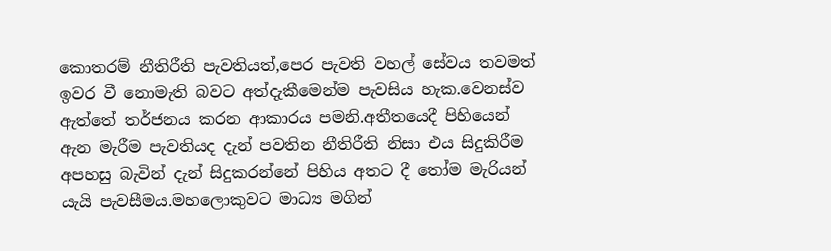කොතරම් නීතිරීති පැවතියත්,පෙර පැවති වහල් සේවය තවමත් ඉවර වී නොමැති බවට අත්දැකීමෙන්ම පැවසිය හැක.වෙනස්ව ඇත්තේ තර්ජනය කරන ආකාරය පමනි.අතීතයෙදී පිහියෙන් ඇන මැරීම පැවතියද දැන් පවතින නීතිරීති නිසා එය සිදුකිරීම අපහසු බැවින් දැන් සිදුකරන්නේ පිහිය අතට දී තෝම මැරියන් යැයි පැවසීමය.මහලොකුවට මාධ්‍ය මගින්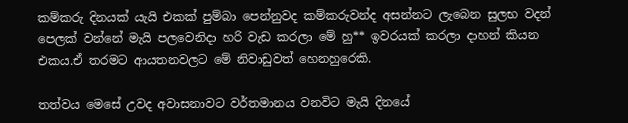කම්කරු දිනයක් යැයි එකක් පුම්බා පෙන්නුවද කම්කරුවන්ද අසන්නට ලැබෙන සුලභ වදන් පෙලක් වන්නේ මැයි පලවෙනිදා හරි වැඩ කරලා මේ හු** ඉවරයක් කරලා දාහන් කියන එකය.ඒ තරමට ආයතනවලට මේ නිවාඩුවත් හෙනහුරෙකි.

තත්වය මෙසේ උවද අවාසනාවට වර්තමානය වනවිට මැයි දිනයේ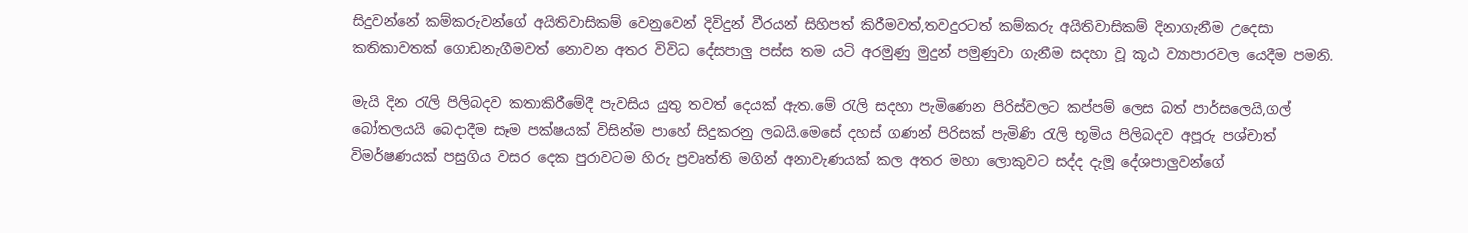සිදුවන්නේ කම්කරුවන්ගේ අයිතිවාසිකම් වෙනුවෙන් දිවිදුන් වීරයන් සිහිපත් කිරීමවත්,තවදුරටත් කම්කරු අයිතිවාසිකම් දිනාගැනීම උදෙසා කතිකාවතක් ගොඩනැගීමවත් නොවන අතර විවිධ දේසපාලු පස්ස තම යටි අරමුණු මුදුන් පමුණුවා ගැනීම සදහා වූ කූඨ ව්‍යාපාරවල යෙදීම පමනි.

මැයි දින රැලි පිලිබදව කතාකිරීමේදී පැවසිය යුතු තවත් දෙයක් ඇත.මේ රැලි සදහා පැමිණෙන පිරිස්වලට කප්පම් ලෙස බත් පාර්සලෙයි,ගල් බෝතලයයි බෙදාදීම සෑම පක්ෂයක් විසින්ම පාහේ සිදුකරනු ලබයි.මෙසේ දහස් ගණන් පිරිසක් පැමිණි රැලි භූමිය පිලිබදව අපූරු පශ්චාත් විමර්ෂණයක් පසුගිය වසර දෙක පුරාවටම හිරු ප්‍රවෘත්ති මගින් අනාවැණයක් කල අතර මහා ලොකුවට සද්ද දැමූ දේශපාලුවන්ගේ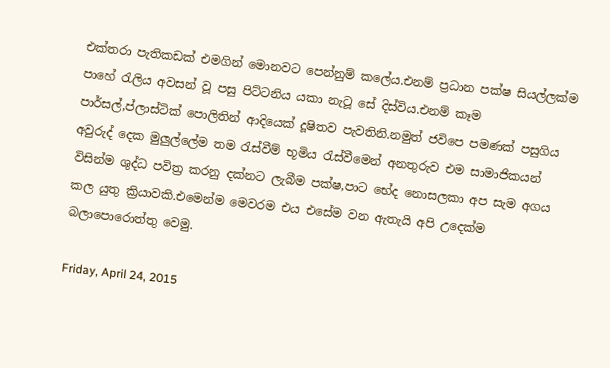එක්තරා පැතිකඩක් එමගින් මොනවට පෙන්නුම් කලේය.එනම් ප්‍රධාන පක්ෂ සියල්ලක්ම පාහේ රැලිය අවසන් වූ පසු පිට්ටනිය යකා නැටූ සේ දිස්විය.එනම් කෑම පාර්සල්,ප්ලාස්ටික් පොලිතින් ආදියෙක් දූෂිතව පැවතිනි.නමුත් ජවිපෙ පමණක් පසුගිය අවුරුද් දෙක මුලුල්ලේම තම රැස්වීම් භූමිය රැස්වීමෙන් අනතුරුව එම සාමාජිකයන් විසින්ම ශුද්ධ පවිත්‍ර කරනු දක්නට ලැබීම පක්ෂ,පාට භේද නොසලකා අප සැම අගය කල යුතු ක්‍රියාවකි.එමෙන්ම මෙවරම එය එසේම වන ඇතැයි අපි උදෙක්ම බලාපොරොත්තු වෙමු.

Friday, April 24, 2015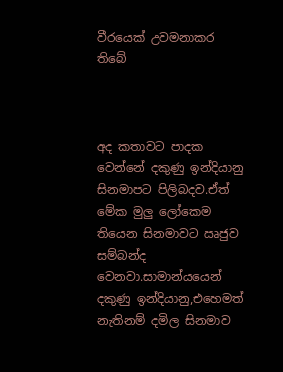වීරයෙක් උවමනාකර තිබේ



අද කතාවට පාදක වෙන්නේ දකුණු ඉන්දියානු සිනමාපට පිලිබදව.ඒත් මේක මුලු ලෝකෙම තියෙන සිනමාවට ඍජුව සම්බන්ද වෙනවා.සාමාන්යයෙන් දකුණු ඉන්දියානු,එහෙමත් නැතිනම් දමිල සිනමාව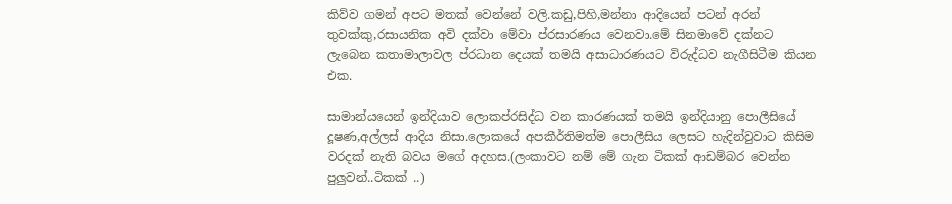කිව්ව ගමන් අපට මතක් වෙන්නේ වලි.කඩු,පිහි,මන්නා ආදියෙන් පටන් අරන් තුවක්කු‍‍‍‍‍‍‍‍,රසායනික අවි දක්වා මේවා ප්රසාරණය වෙනවා.මේ සිනමාවේ දක්නට ලැබෙන කතාමාලාවල ප්රධාන දෙයක් තමයි අසාධාරණයට විරුද්ධව නැගීසිටීම කියන එක.

සාමාන්යයෙන් ඉන්දියාව ලොකප්රසිද්ධ වන කාරණයක් තමයි ඉන්දියානු පොලීසියේ දූෂණ,අල්ලස් ආදිය නිසා.ලොකයේ අපකීර්තිමත්ම පොලීසිය ලෙසට හැදින්වුවාට කිසිම වරදක් නැති බවය මගේ අදහස.(ලංකාවට නම් මේ ගැන ටිකක් ආඩම්බර වෙන්න පුලුවන්..ටිකක් ..)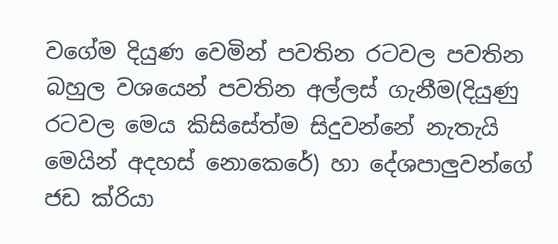වගේම දියුණ වෙමින් පවතින රටවල පවතින බහුල වශයෙන් පවතින අල්ලස් ගැනීම(දියුණු රටවල මෙය කිසිසේත්ම සිදුවන්නේ නැතැයි මෙයින් අදහස් නොකෙරේ) හා දේශපාලුවන්ගේ ජඩ ක්රියා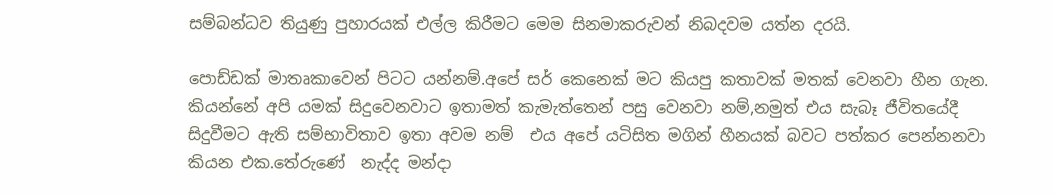සම්බන්ධව තියුණු පුහාරයක් එල්ල කිරීමට මෙම සිනමාකරුවන් නිබදවම යත්න දරයි.

පොඩ්ඩක් මාතෘකාවෙන් පිටට යන්නම්.අපේ සර් කෙනෙක් මට කියපු කතාවක් මතක් වෙනවා හීන ගැන. කියන්නේ අපි යමක් සිදුවෙනවාට ඉතාමත් කැමැත්තෙන් පසු වෙනවා නම්,නමුත් එය සැබෑ ජීවිතයේදී සිදුවීමට ඇති සම්භාවිතාව ඉතා අවම නම්  එය අපේ යටිසිත මගින් හීනයක් බවට පත්කර පෙන්නනවා කියන එක.තේරුණේ  නැද්ද මන්දා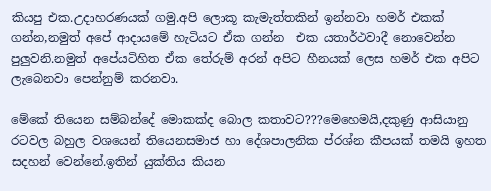කියපු එක.උදාහරණයක් ගමු.අපි ලොකූ කැමැත්තකින් ඉන්නවා හමර් එකක් ගන්න,නමුත් අපේ ආදායමේ හැටියට ඒක ගන්න  එක යතාර්ථවාදී නොවෙන්න පුලුවනි.නමුත් අපේයටිහිත ඒක තේරුම් අරන් අපිට හීනයක් ලෙස හමර් එක අපිට ලැබෙනවා පෙන්නුම් කරනවා.

මේකේ තියෙන සම්බන්දේ මොකක්ද බොල කතාවට???මෙහෙමයි,දකුණු ආසියානු රටවල බහුල වශයෙන් තියෙනසමාජ හා දේශපාලනික ප්රශ්න කීපයක් තමයි ඉහත සදහන් වෙන්නේ.ඉතින් යුක්තිය කියන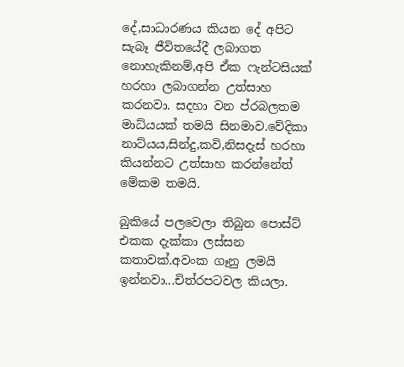දේ,සාධාරණය කියන දේ අපිට සැබෑ ජීවිතයේදී ලබාගත නොහැකිනම්,අපි ඒක ෆැන්ටසියක් හරහා ලබාගන්න උත්සාහ කරනවා. සදහා වන ප්රබලතම මාධ්යයක් තමයි සිනමාව.වේදිකා නාට්යය,සින්දු,කවි,නිසදැස් හරහා කියන්නට උත්සාහ කරන්නේත් මේකම තමයි.

බුකියේ පලවෙලා තිබුන පොස්ට් එකක දැක්කා ලස්සන කතාවක්.අවංක ගෑනු ලමයි ඉන්නවා...චිත්රපටවල කියලා.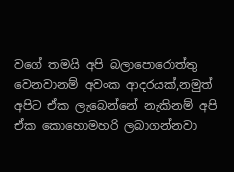වගේ තමයි අපි බලාපොරොත්තු වෙනවානම් අවංක ආදරයක්,නමුත් අපිට ඒක ලැබෙන්නේ නැකිනම් අපි ඒක කොහොමහරි ලබාගන්නවා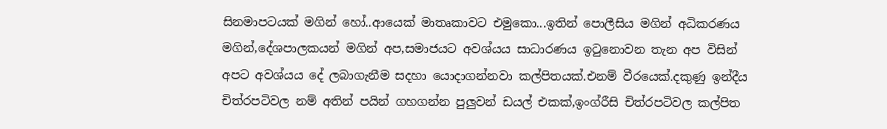සිනමාපටයක් මගින් හෝ..ආයෙක් මාතෘකාවට එමුකො...ඉතින් පොලීසිය මගින් අධිකරණය මගින්,දේශපාලකයන් මගින් අප,සමාජයට අවශ්යය සාධාරණය ඉටුනොවන තැන අප විසින් අපට අවශ්යය දේ ලබාගැනීම සදහා යොදාගන්නවා කල්පිතයක්.එනම් වීරයෙක්.දකුණු ඉන්දීය චිත්රපටිවල නම් අතින් පයින් ගහගන්න පුලුවන් ඩයල් එකක්,ඉංග්රීසි චිත්රපටිවල කල්පිත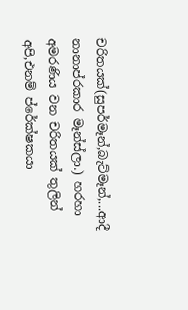චරිතයක්(සුපර්මෑන්,බැට්මෑන්,...ආදී නානාප්රකාර මෑන්ස්ලා.) හරහා අමරණිය වන චරිතයක් තුලින් අපි,එනම් ප්රේක්ෂකයා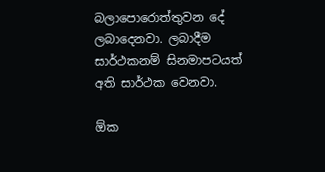බලාපොරොත්තුවන දේ ලබාදෙනවා. ලබාදීම සාර්ථකනම් සිනමාපටයත් අති සාර්ථක වෙනවා.

ඕක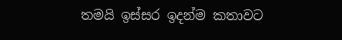තමයි ඉස්සර ඉදන්ම කතාවට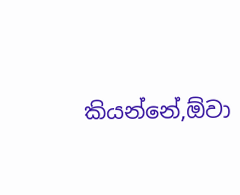කියන්නේ,ඕවා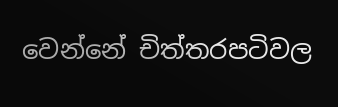වෙන්නේ චිත්තරපටිවල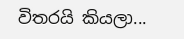විතරයි කියලා...